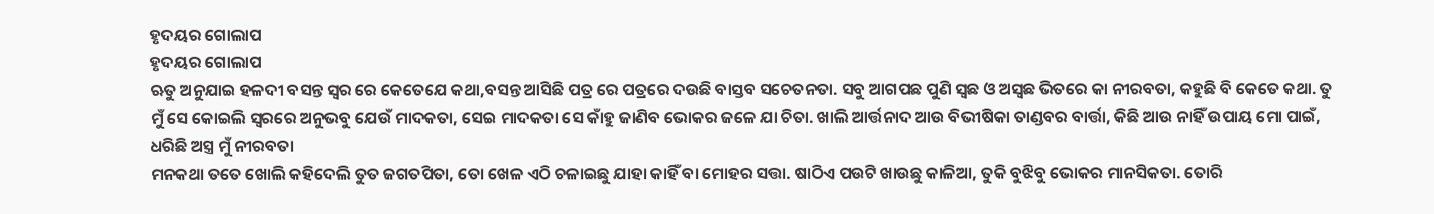ହୃଦୟର ଗୋଲାପ
ହୃଦୟର ଗୋଲାପ
ଋତୁ ଅନୁଯାଇ ହଳଦୀ ବସନ୍ତ ସ୍ୱର ରେ କେତେଯେ କଥା,ବସନ୍ତ ଆସିଛି ପତ୍ର ରେ ପତ୍ରରେ ଦଉଛି ବାସ୍ତବ ସଚେତନତା. ସବୁ ଆଗପଛ ପୁଣି ସ୍ଵଛ ଓ ଅସ୍ୱଛ ଭିତରେ କା ନୀରବତା, କହୁଛି ବି କେତେ କଥା. ତୁ ମୁଁ ସେ କୋଇଲି ସ୍ୱରରେ ଅନୁଭବୁ ଯେଉଁ ମାଦକତା, ସେଇ ମାଦକତା ସେ କାଁହୁ ଜାଣିବ ଭୋକର ଜଳେ ଯା ଚିତା. ଖାଲି ଆର୍ତ୍ତନାଦ ଆଉ ବିଭୀଷିକା ତାଣ୍ଡବର ବାର୍ତ୍ତା, କିଛି ଆଉ ନାହିଁ ଉପାୟ ମୋ ପାଇଁ, ଧରିଛି ଅସ୍ତ୍ର ମୁଁ ନୀରବତା
ମନକଥା ତତେ ଖୋଲି କହିଦେଲି ତୁତ ଜଗତପିତା, ତୋ ଖେଳ ଏଠି ଚଳାଇଛୁ ଯାହା କାହିଁ ବା ମୋହର ସତ୍ତା. ଷାଠିଏ ପଉଟି ଖାଉଛୁ କାଳିଆ, ତୁକି ବୁଝିବୁ ଭୋକର ମାନସିକତା. ତୋରି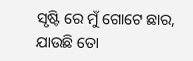ସୃଷ୍ଟି ରେ ମୁଁ ଗୋଟେ ଛାର, ଯାଉଛି ତୋ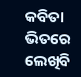କବିତା ଭିତରେ ଲେଖିବି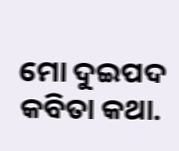ମୋ ଦୁଇପଦ କବିତା କଥା.